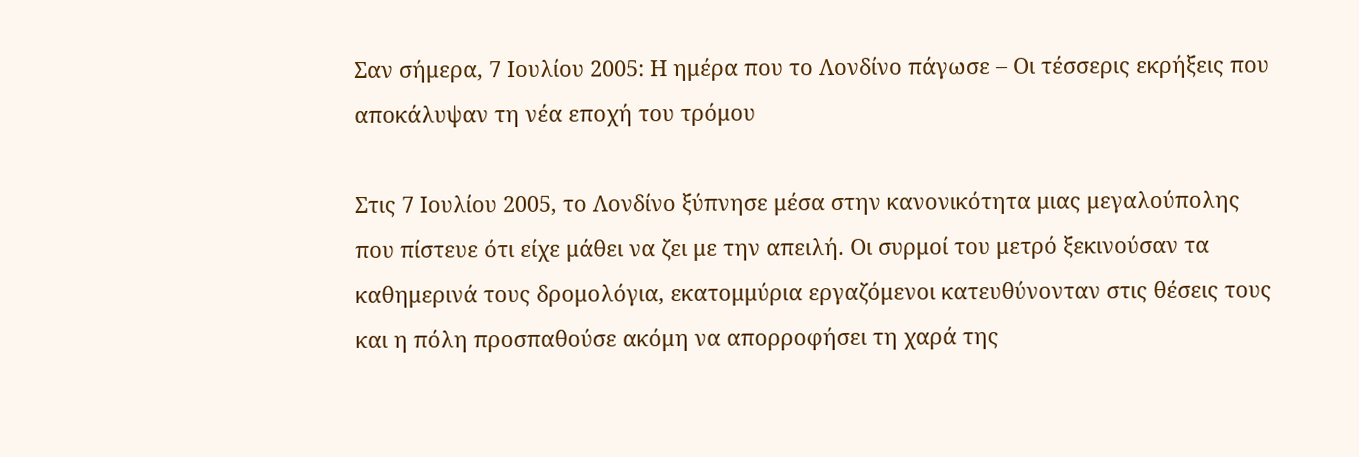Σαν σήμερα, 7 Ιουλίου 2005: Η ημέρα που το Λονδίνο πάγωσε – Οι τέσσερις εκρήξεις που αποκάλυψαν τη νέα εποχή του τρόμου

Στις 7 Ιουλίου 2005, το Λονδίνο ξύπνησε μέσα στην κανονικότητα μιας μεγαλούπολης που πίστευε ότι είχε μάθει να ζει με την απειλή. Οι συρμοί του μετρό ξεκινούσαν τα καθημερινά τους δρομολόγια, εκατομμύρια εργαζόμενοι κατευθύνονταν στις θέσεις τους και η πόλη προσπαθούσε ακόμη να απορροφήσει τη χαρά της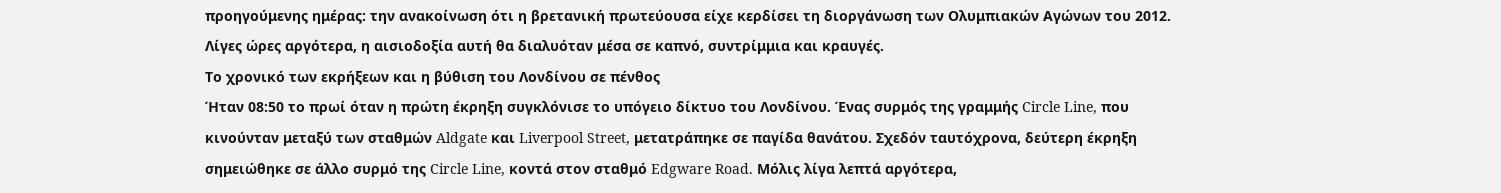προηγούμενης ημέρας: την ανακοίνωση ότι η βρετανική πρωτεύουσα είχε κερδίσει τη διοργάνωση των Ολυμπιακών Αγώνων του 2012. Λίγες ώρες αργότερα, η αισιοδοξία αυτή θα διαλυόταν μέσα σε καπνό, συντρίμμια και κραυγές.
Το χρονικό των εκρήξεων και η βύθιση του Λονδίνου σε πένθος
Ήταν 08:50 το πρωί όταν η πρώτη έκρηξη συγκλόνισε το υπόγειο δίκτυο του Λονδίνου. Ένας συρμός της γραμμής Circle Line, που κινούνταν μεταξύ των σταθμών Aldgate και Liverpool Street, μετατράπηκε σε παγίδα θανάτου. Σχεδόν ταυτόχρονα, δεύτερη έκρηξη σημειώθηκε σε άλλο συρμό της Circle Line, κοντά στον σταθμό Edgware Road. Μόλις λίγα λεπτά αργότερα,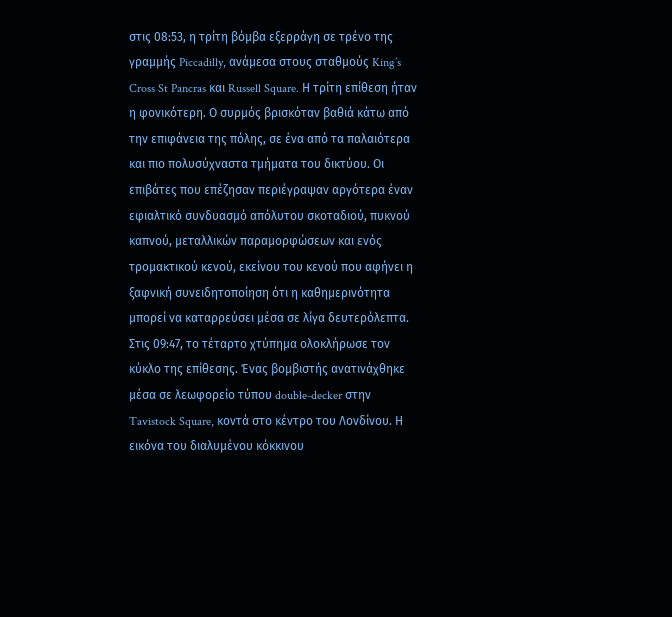στις 08:53, η τρίτη βόμβα εξερράγη σε τρένο της γραμμής Piccadilly, ανάμεσα στους σταθμούς King’s Cross St Pancras και Russell Square. Η τρίτη επίθεση ήταν η φονικότερη. Ο συρμός βρισκόταν βαθιά κάτω από την επιφάνεια της πόλης, σε ένα από τα παλαιότερα και πιο πολυσύχναστα τμήματα του δικτύου. Οι επιβάτες που επέζησαν περιέγραψαν αργότερα έναν εφιαλτικό συνδυασμό απόλυτου σκοταδιού, πυκνού καπνού, μεταλλικών παραμορφώσεων και ενός τρομακτικού κενού, εκείνου του κενού που αφήνει η ξαφνική συνειδητοποίηση ότι η καθημερινότητα μπορεί να καταρρεύσει μέσα σε λίγα δευτερόλεπτα.
Στις 09:47, το τέταρτο χτύπημα ολοκλήρωσε τον κύκλο της επίθεσης. Ένας βομβιστής ανατινάχθηκε μέσα σε λεωφορείο τύπου double-decker στην Tavistock Square, κοντά στο κέντρο του Λονδίνου. Η εικόνα του διαλυμένου κόκκινου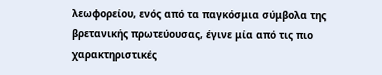λεωφορείου, ενός από τα παγκόσμια σύμβολα της βρετανικής πρωτεύουσας, έγινε μία από τις πιο χαρακτηριστικές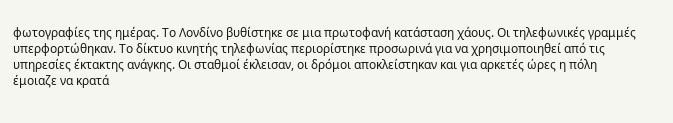φωτογραφίες της ημέρας. Το Λονδίνο βυθίστηκε σε μια πρωτοφανή κατάσταση χάους. Οι τηλεφωνικές γραμμές υπερφορτώθηκαν. Το δίκτυο κινητής τηλεφωνίας περιορίστηκε προσωρινά για να χρησιμοποιηθεί από τις υπηρεσίες έκτακτης ανάγκης. Οι σταθμοί έκλεισαν, οι δρόμοι αποκλείστηκαν και για αρκετές ώρες η πόλη έμοιαζε να κρατά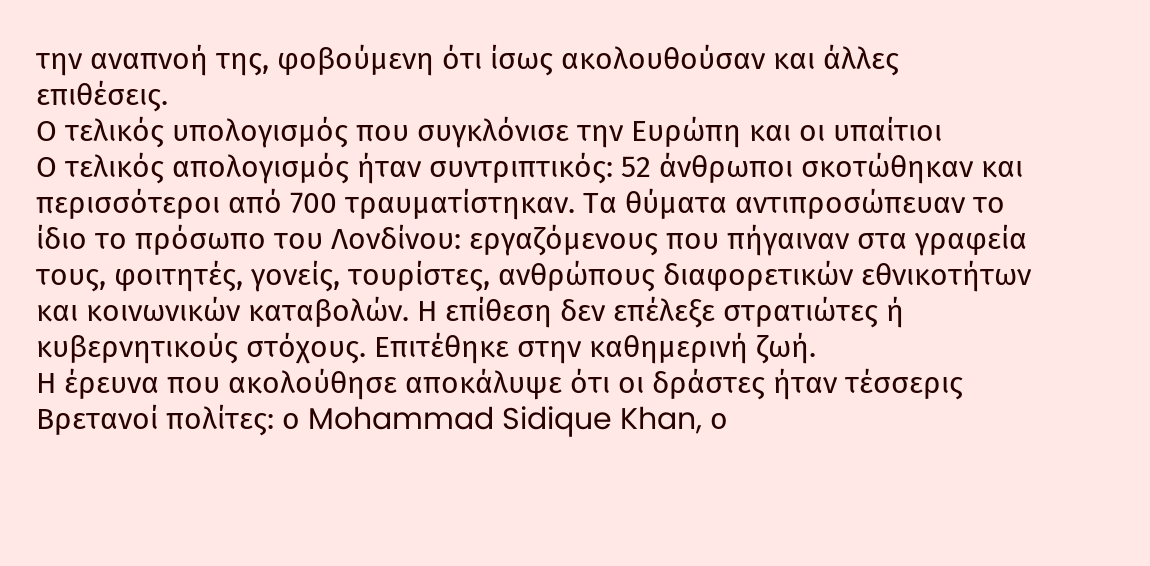την αναπνοή της, φοβούμενη ότι ίσως ακολουθούσαν και άλλες επιθέσεις.
Ο τελικός υπολογισμός που συγκλόνισε την Ευρώπη και οι υπαίτιοι
Ο τελικός απολογισμός ήταν συντριπτικός: 52 άνθρωποι σκοτώθηκαν και περισσότεροι από 700 τραυματίστηκαν. Τα θύματα αντιπροσώπευαν το ίδιο το πρόσωπο του Λονδίνου: εργαζόμενους που πήγαιναν στα γραφεία τους, φοιτητές, γονείς, τουρίστες, ανθρώπους διαφορετικών εθνικοτήτων και κοινωνικών καταβολών. Η επίθεση δεν επέλεξε στρατιώτες ή κυβερνητικούς στόχους. Επιτέθηκε στην καθημερινή ζωή.
Η έρευνα που ακολούθησε αποκάλυψε ότι οι δράστες ήταν τέσσερις Βρετανοί πολίτες: ο Mohammad Sidique Khan, ο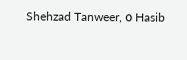Shehzad Tanweer, ο Hasib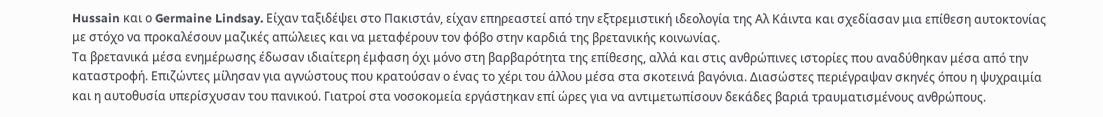Hussain και ο Germaine Lindsay. Είχαν ταξιδέψει στο Πακιστάν, είχαν επηρεαστεί από την εξτρεμιστική ιδεολογία της Αλ Κάιντα και σχεδίασαν μια επίθεση αυτοκτονίας με στόχο να προκαλέσουν μαζικές απώλειες και να μεταφέρουν τον φόβο στην καρδιά της βρετανικής κοινωνίας.
Τα βρετανικά μέσα ενημέρωσης έδωσαν ιδιαίτερη έμφαση όχι μόνο στη βαρβαρότητα της επίθεσης, αλλά και στις ανθρώπινες ιστορίες που αναδύθηκαν μέσα από την καταστροφή. Επιζώντες μίλησαν για αγνώστους που κρατούσαν ο ένας το χέρι του άλλου μέσα στα σκοτεινά βαγόνια. Διασώστες περιέγραψαν σκηνές όπου η ψυχραιμία και η αυτοθυσία υπερίσχυσαν του πανικού. Γιατροί στα νοσοκομεία εργάστηκαν επί ώρες για να αντιμετωπίσουν δεκάδες βαριά τραυματισμένους ανθρώπους.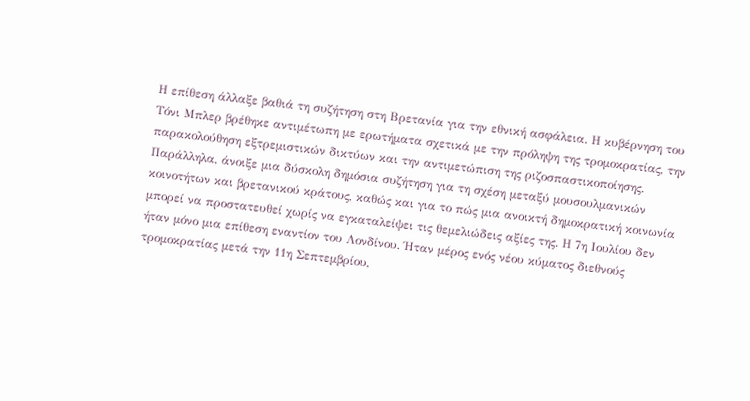Η επίθεση άλλαξε βαθιά τη συζήτηση στη Βρετανία για την εθνική ασφάλεια. Η κυβέρνηση του Τόνι Μπλερ βρέθηκε αντιμέτωπη με ερωτήματα σχετικά με την πρόληψη της τρομοκρατίας, την παρακολούθηση εξτρεμιστικών δικτύων και την αντιμετώπιση της ριζοσπαστικοποίησης. Παράλληλα, άνοιξε μια δύσκολη δημόσια συζήτηση για τη σχέση μεταξύ μουσουλμανικών κοινοτήτων και βρετανικού κράτους, καθώς και για το πώς μια ανοικτή δημοκρατική κοινωνία μπορεί να προστατευθεί χωρίς να εγκαταλείψει τις θεμελιώδεις αξίες της. Η 7η Ιουλίου δεν ήταν μόνο μια επίθεση εναντίον του Λονδίνου. Ήταν μέρος ενός νέου κύματος διεθνούς τρομοκρατίας μετά την 11η Σεπτεμβρίου,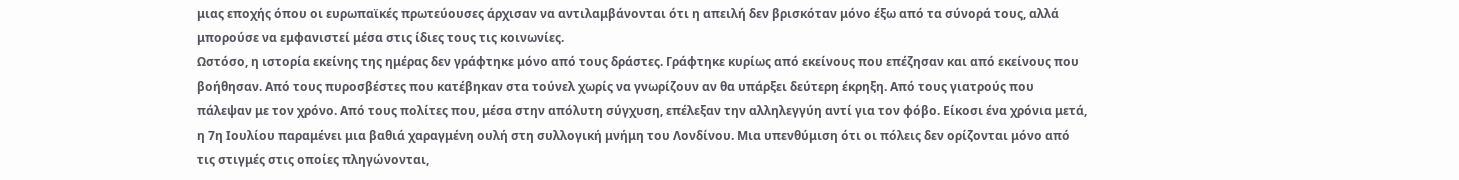μιας εποχής όπου οι ευρωπαϊκές πρωτεύουσες άρχισαν να αντιλαμβάνονται ότι η απειλή δεν βρισκόταν μόνο έξω από τα σύνορά τους, αλλά μπορούσε να εμφανιστεί μέσα στις ίδιες τους τις κοινωνίες.
Ωστόσο, η ιστορία εκείνης της ημέρας δεν γράφτηκε μόνο από τους δράστες. Γράφτηκε κυρίως από εκείνους που επέζησαν και από εκείνους που βοήθησαν. Από τους πυροσβέστες που κατέβηκαν στα τούνελ χωρίς να γνωρίζουν αν θα υπάρξει δεύτερη έκρηξη. Από τους γιατρούς που πάλεψαν με τον χρόνο. Από τους πολίτες που, μέσα στην απόλυτη σύγχυση, επέλεξαν την αλληλεγγύη αντί για τον φόβο. Είκοσι ένα χρόνια μετά, η 7η Ιουλίου παραμένει μια βαθιά χαραγμένη ουλή στη συλλογική μνήμη του Λονδίνου. Μια υπενθύμιση ότι οι πόλεις δεν ορίζονται μόνο από τις στιγμές στις οποίες πληγώνονται,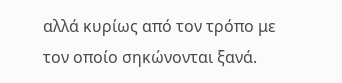αλλά κυρίως από τον τρόπο με τον οποίο σηκώνονται ξανά.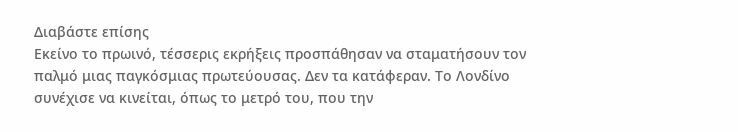Διαβάστε επίσης
Εκείνο το πρωινό, τέσσερις εκρήξεις προσπάθησαν να σταματήσουν τον παλμό μιας παγκόσμιας πρωτεύουσας. Δεν τα κατάφεραν. Το Λονδίνο συνέχισε να κινείται, όπως το μετρό του, που την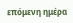επόμενη ημέρα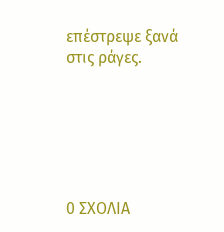επέστρεψε ξανά στις ράγες.






0 ΣΧΟΛΙΑ